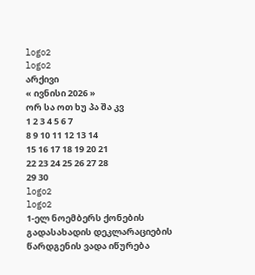logo2
logo2
არქივი
« ივნისი 2026 »
ორ სა ოთ ხუ პა შა კვ
1 2 3 4 5 6 7
8 9 10 11 12 13 14
15 16 17 18 19 20 21
22 23 24 25 26 27 28
29 30
logo2
logo2
1-ელ ნოემბერს ქონების გადასახადის დეკლარაციების წარდგენის ვადა იწურება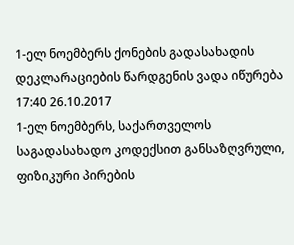1-ელ ნოემბერს ქონების გადასახადის დეკლარაციების წარდგენის ვადა იწურება
17:40 26.10.2017
1-ელ ნოემბერს, საქართველოს საგადასახადო კოდექსით განსაზღვრული, ფიზიკური პირების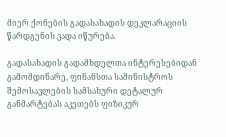მიერ ქონების გადასახადის დეკლარაციის წარდგენის ვადა იწურება.

გადასახადის გადამხდელთა ინტერესებიდან გამომდინარე, ფინანსთა სამინისტროს შემოსავლების სამსახური დეტალურ განმარტებას აკეთებს ფიზიკურ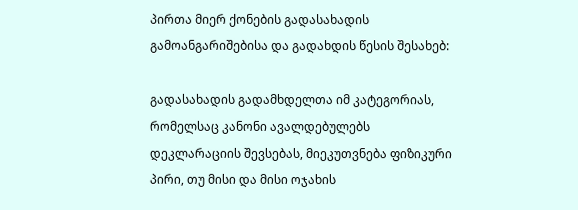პირთა მიერ ქონების გადასახადის გამოანგარიშებისა და გადახდის წესის შესახებ:

გადასახადის გადამხდელთა იმ კატეგორიას, რომელსაც კანონი ავალდებულებს დეკლარაციის შევსებას, მიეკუთვნება ფიზიკური პირი, თუ მისი და მისი ოჯახის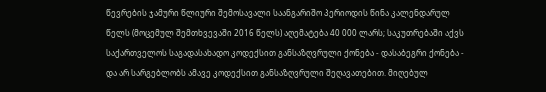წევრების ჯამური წლიური შემოსავალი საანგარიშო პერიოდის წინა კალენდარულ წელს (მოცემულ შემთხვევაში 2016 წელს) აღემატება 40 000 ლარს; საკუთრებაში აქვს საქართველოს საგადასახადო კოდექსით განსაზღვრული ქონება - დასაბეგრი ქონება - და არ სარგებლობს ამავე კოდექსით განსაზღვრული შეღავათებით. მიღებულ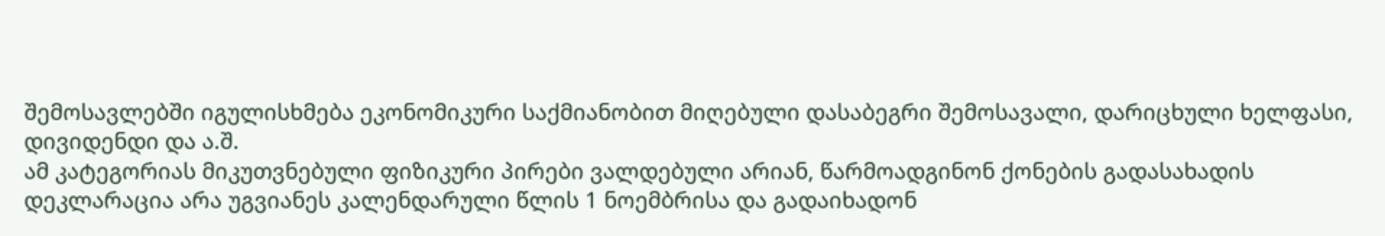შემოსავლებში იგულისხმება ეკონომიკური საქმიანობით მიღებული დასაბეგრი შემოსავალი, დარიცხული ხელფასი, დივიდენდი და ა.შ.
ამ კატეგორიას მიკუთვნებული ფიზიკური პირები ვალდებული არიან, წარმოადგინონ ქონების გადასახადის დეკლარაცია არა უგვიანეს კალენდარული წლის 1 ნოემბრისა და გადაიხადონ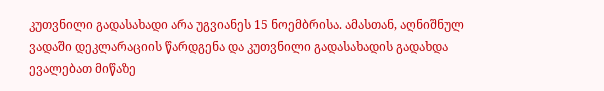კუთვნილი გადასახადი არა უგვიანეს 15 ნოემბრისა. ამასთან, აღნიშნულ ვადაში დეკლარაციის წარდგენა და კუთვნილი გადასახადის გადახდა ევალებათ მიწაზე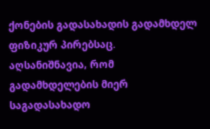ქონების გადასახადის გადამხდელ ფიზიკურ პირებსაც.
აღსანიშნავია, რომ გადამხდელების მიერ საგადასახადო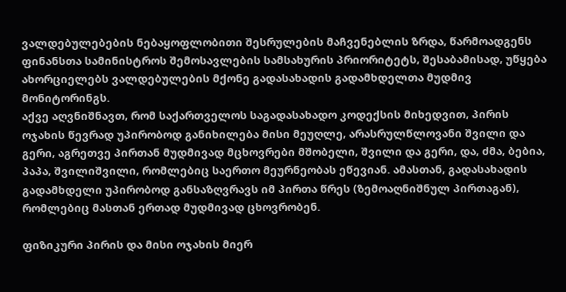ვალდებულებების ნებაყოფლობითი შესრულების მაჩვენებლის ზრდა, წარმოადგენს ფინანსთა სამინისტროს შემოსავლების სამსახურის პრიორიტეტს, შესაბამისად, უწყება ახორციელებს ვალდებულების მქონე გადასახადის გადამხდელთა მუდმივ მონიტორინგს.
აქვე აღვნიშნავთ, რომ საქართველოს საგადასახადო კოდექსის მიხედვით, პირის ოჯახის წევრად უპირობოდ განიხილება მისი მეუღლე, არასრულწლოვანი შვილი და გერი, აგრეთვე პირთან მუდმივად მცხოვრები მშობელი, შვილი და გერი, და, ძმა, ბებია, პაპა, შვილიშვილი, რომლებიც საერთო მეურნეობას ეწევიან. ამასთან, გადასახადის გადამხდელი უპირობოდ განსაზღვრავს იმ პირთა წრეს (ზემოაღნიშნულ პირთაგან), რომლებიც მასთან ერთად მუდმივად ცხოვრობენ.

ფიზიკური პირის და მისი ოჯახის მიერ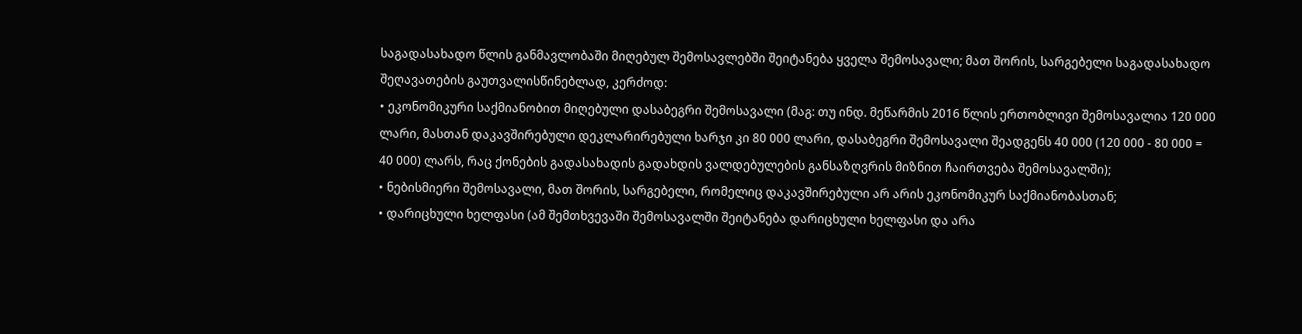საგადასახადო წლის განმავლობაში მიღებულ შემოსავლებში შეიტანება ყველა შემოსავალი; მათ შორის, სარგებელი საგადასახადო შეღავათების გაუთვალისწინებლად, კერძოდ:
• ეკონომიკური საქმიანობით მიღებული დასაბეგრი შემოსავალი (მაგ: თუ ინდ. მეწარმის 2016 წლის ერთობლივი შემოსავალია 120 000 ლარი, მასთან დაკავშირებული დეკლარირებული ხარჯი კი 80 000 ლარი, დასაბეგრი შემოსავალი შეადგენს 40 000 (120 000 - 80 000 = 40 000) ლარს, რაც ქონების გადასახადის გადახდის ვალდებულების განსაზღვრის მიზნით ჩაირთვება შემოსავალში);
• ნებისმიერი შემოსავალი, მათ შორის, სარგებელი, რომელიც დაკავშირებული არ არის ეკონომიკურ საქმიანობასთან;
• დარიცხული ხელფასი (ამ შემთხვევაში შემოსავალში შეიტანება დარიცხული ხელფასი და არა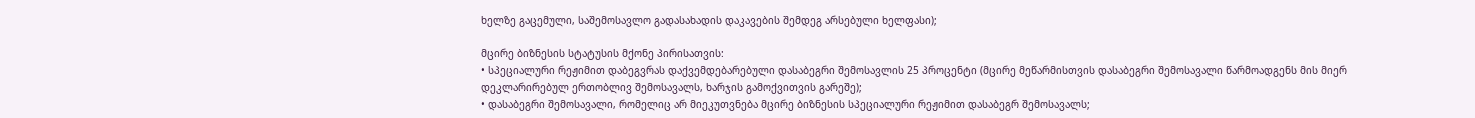ხელზე გაცემული, საშემოსავლო გადასახადის დაკავების შემდეგ არსებული ხელფასი);

მცირე ბიზნესის სტატუსის მქონე პირისათვის:
• სპეციალური რეჟიმით დაბეგვრას დაქვემდებარებული დასაბეგრი შემოსავლის 25 პროცენტი (მცირე მეწარმისთვის დასაბეგრი შემოსავალი წარმოადგენს მის მიერ დეკლარირებულ ერთობლივ შემოსავალს, ხარჯის გამოქვითვის გარეშე);
• დასაბეგრი შემოსავალი, რომელიც არ მიეკუთვნება მცირე ბიზნესის სპეციალური რეჟიმით დასაბეგრ შემოსავალს;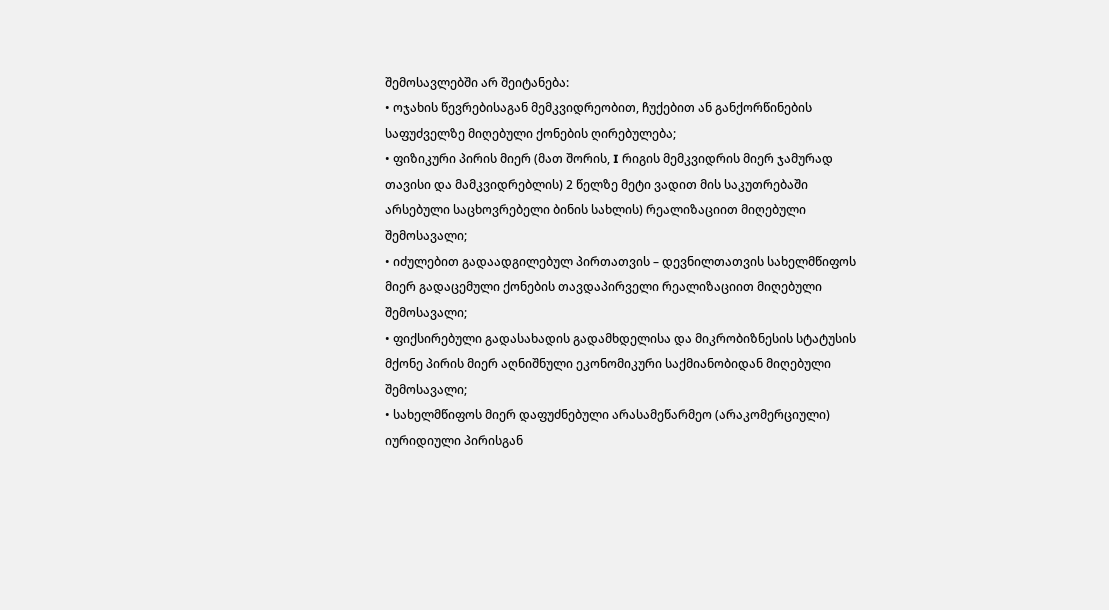შემოსავლებში არ შეიტანება:
• ოჯახის წევრებისაგან მემკვიდრეობით, ჩუქებით ან განქორწინების საფუძველზე მიღებული ქონების ღირებულება;
• ფიზიკური პირის მიერ (მათ შორის, I რიგის მემკვიდრის მიერ ჯამურად თავისი და მამკვიდრებლის) 2 წელზე მეტი ვადით მის საკუთრებაში არსებული საცხოვრებელი ბინის სახლის) რეალიზაციით მიღებული შემოსავალი;
• იძულებით გადაადგილებულ პირთათვის – დევნილთათვის სახელმწიფოს მიერ გადაცემული ქონების თავდაპირველი რეალიზაციით მიღებული შემოსავალი;
• ფიქსირებული გადასახადის გადამხდელისა და მიკრობიზნესის სტატუსის მქონე პირის მიერ აღნიშნული ეკონომიკური საქმიანობიდან მიღებული შემოსავალი;
• სახელმწიფოს მიერ დაფუძნებული არასამეწარმეო (არაკომერციული) იურიდიული პირისგან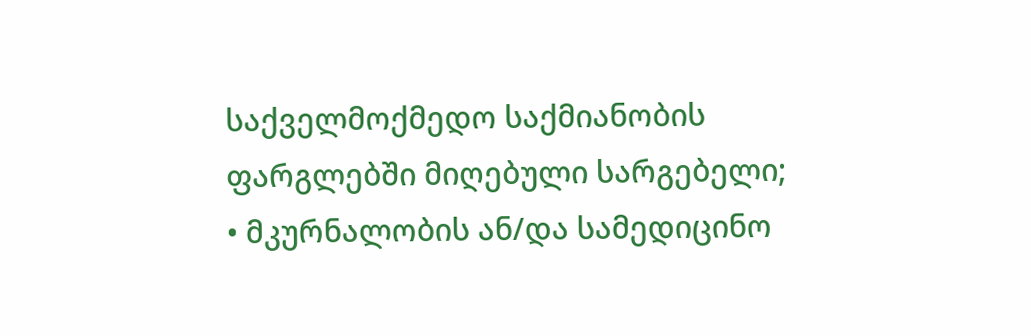საქველმოქმედო საქმიანობის ფარგლებში მიღებული სარგებელი;
• მკურნალობის ან/და სამედიცინო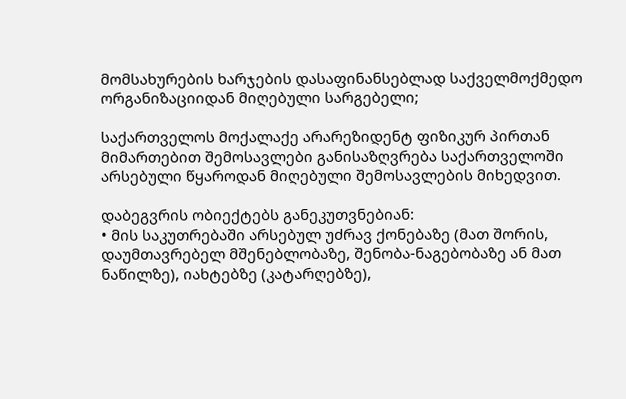მომსახურების ხარჯების დასაფინანსებლად საქველმოქმედო ორგანიზაციიდან მიღებული სარგებელი;

საქართველოს მოქალაქე არარეზიდენტ ფიზიკურ პირთან მიმართებით შემოსავლები განისაზღვრება საქართველოში არსებული წყაროდან მიღებული შემოსავლების მიხედვით.

დაბეგვრის ობიექტებს განეკუთვნებიან:
• მის საკუთრებაში არსებულ უძრავ ქონებაზე (მათ შორის, დაუმთავრებელ მშენებლობაზე, შენობა-ნაგებობაზე ან მათ ნაწილზე), იახტებზე (კატარღებზე),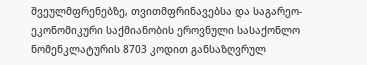შვეულმფრენებზე, თვითმფრინავებსა და საგარეო-ეკონომიკური საქმიანობის ეროვნული სასაქონლო ნომენკლატურის 8703 კოდით განსაზღვრულ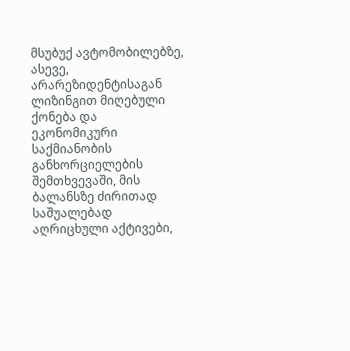მსუბუქ ავტომობილებზე, ასევე, არარეზიდენტისაგან ლიზინგით მიღებული ქონება და ეკონომიკური საქმიანობის განხორციელების შემთხვევაში, მის ბალანსზე ძირითად საშუალებად აღრიცხული აქტივები,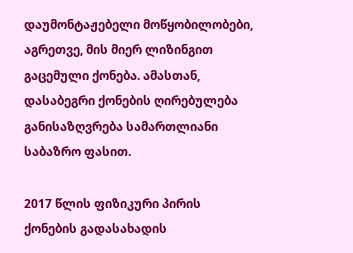დაუმონტაჟებელი მოწყობილობები, აგრეთვე, მის მიერ ლიზინგით გაცემული ქონება. ამასთან, დასაბეგრი ქონების ღირებულება განისაზღვრება სამართლიანი საბაზრო ფასით.

2017 წლის ფიზიკური პირის ქონების გადასახადის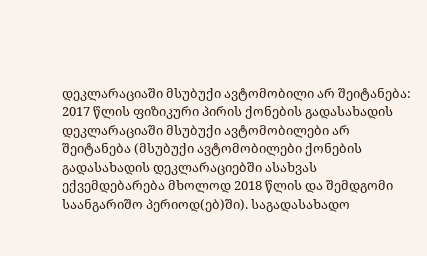დეკლარაციაში მსუბუქი ავტომობილი არ შეიტანება:
2017 წლის ფიზიკური პირის ქონების გადასახადის დეკლარაციაში მსუბუქი ავტომობილები არ შეიტანება (მსუბუქი ავტომობილები ქონების გადასახადის დეკლარაციებში ასახვას ექვემდებარება მხოლოდ 2018 წლის და შემდგომი საანგარიშო პერიოდ(ებ)ში). საგადასახადო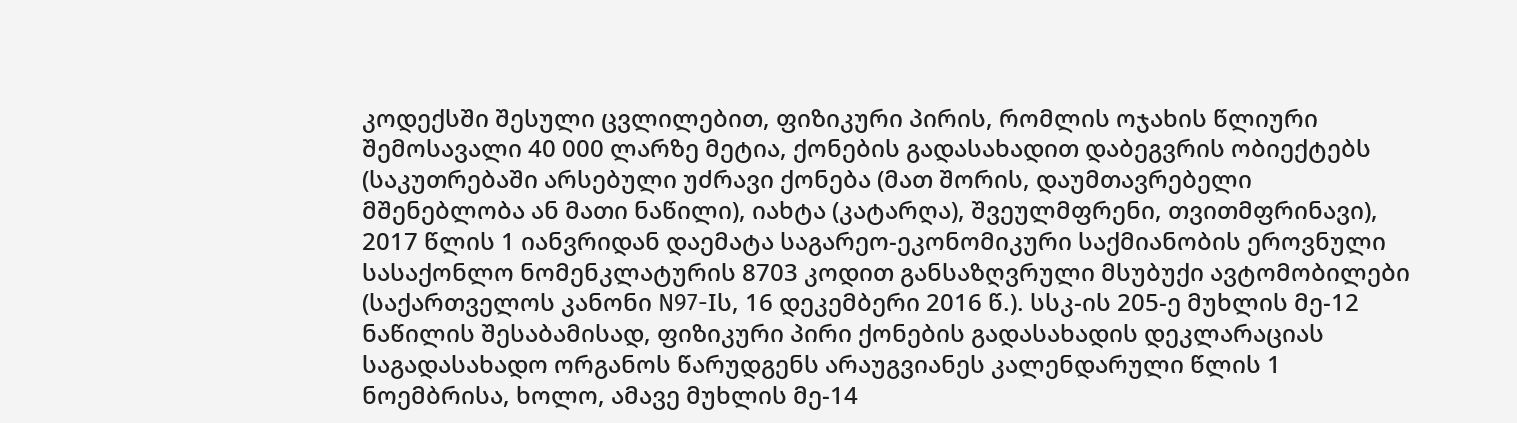კოდექსში შესული ცვლილებით, ფიზიკური პირის, რომლის ოჯახის წლიური შემოსავალი 40 000 ლარზე მეტია, ქონების გადასახადით დაბეგვრის ობიექტებს (საკუთრებაში არსებული უძრავი ქონება (მათ შორის, დაუმთავრებელი მშენებლობა ან მათი ნაწილი), იახტა (კატარღა), შვეულმფრენი, თვითმფრინავი), 2017 წლის 1 იანვრიდან დაემატა საგარეო-ეკონომიკური საქმიანობის ეროვნული სასაქონლო ნომენკლატურის 8703 კოდით განსაზღვრული მსუბუქი ავტომობილები (საქართველოს კანონი N97-Iს, 16 დეკემბერი 2016 წ.). სსკ-ის 205-ე მუხლის მე-12 ნაწილის შესაბამისად, ფიზიკური პირი ქონების გადასახადის დეკლარაციას საგადასახადო ორგანოს წარუდგენს არაუგვიანეს კალენდარული წლის 1 ნოემბრისა, ხოლო, ამავე მუხლის მე-14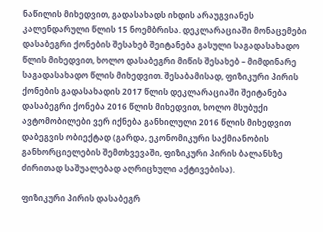ნაწილის მიხედვით, გადასახადს იხდის არაუგვიანეს კალენდარული წლის 15 ნოემბრისა. დეკლარაციაში მონაცემები დასაბეგრი ქონების შესახებ შეიტანება გასული საგადასახადო წლის მიხედვით, ხოლო დასაბეგრი მიწის შესახებ – მიმდინარე საგადასახადო წლის მიხედვით. შესაბამისად, ფიზიკური პირის ქონების გადასახადის 2017 წლის დეკლარაციაში შეიტანება დასაბეგრი ქონება 2016 წლის მიხედვით, ხოლო მსუბუქი ავტომობილები ვერ იქნება განხილული 2016 წლის მიხედვით დაბეგვის ობიექტად (გარდა, ეკონომიკური საქმიანობის განხორციელების შემთხვევაში, ფიზიკური პირის ბალანსზე ძირითად საშუალებად აღრიცხული აქტივებისა).

ფიზიკური პირის დასაბეგრ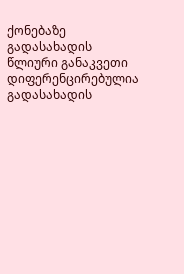ქონებაზე გადასახადის წლიური განაკვეთი დიფერენცირებულია გადასახადის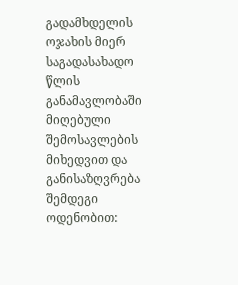გადამხდელის ოჯახის მიერ საგადასახადო წლის განამავლობაში მიღებული შემოსავლების მიხედვით და განისაზღვრება შემდეგი ოდენობით: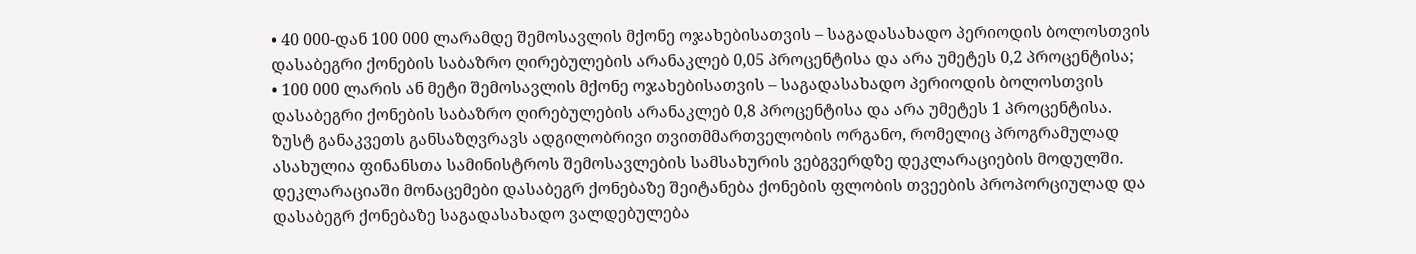• 40 000-დან 100 000 ლარამდე შემოსავლის მქონე ოჯახებისათვის – საგადასახადო პერიოდის ბოლოსთვის დასაბეგრი ქონების საბაზრო ღირებულების არანაკლებ 0,05 პროცენტისა და არა უმეტეს 0,2 პროცენტისა;
• 100 000 ლარის ან მეტი შემოსავლის მქონე ოჯახებისათვის – საგადასახადო პერიოდის ბოლოსთვის დასაბეგრი ქონების საბაზრო ღირებულების არანაკლებ 0,8 პროცენტისა და არა უმეტეს 1 პროცენტისა.
ზუსტ განაკვეთს განსაზღვრავს ადგილობრივი თვითმმართველობის ორგანო, რომელიც პროგრამულად ასახულია ფინანსთა სამინისტროს შემოსავლების სამსახურის ვებგვერდზე დეკლარაციების მოდულში.
დეკლარაციაში მონაცემები დასაბეგრ ქონებაზე შეიტანება ქონების ფლობის თვეების პროპორციულად და დასაბეგრ ქონებაზე საგადასახადო ვალდებულება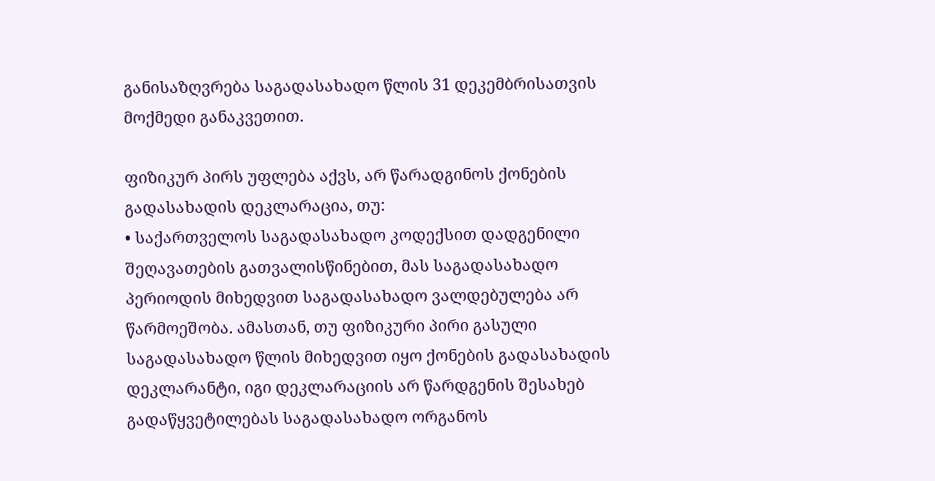განისაზღვრება საგადასახადო წლის 31 დეკემბრისათვის მოქმედი განაკვეთით.

ფიზიკურ პირს უფლება აქვს, არ წარადგინოს ქონების გადასახადის დეკლარაცია, თუ:
• საქართველოს საგადასახადო კოდექსით დადგენილი შეღავათების გათვალისწინებით, მას საგადასახადო პერიოდის მიხედვით საგადასახადო ვალდებულება არ წარმოეშობა. ამასთან, თუ ფიზიკური პირი გასული საგადასახადო წლის მიხედვით იყო ქონების გადასახადის დეკლარანტი, იგი დეკლარაციის არ წარდგენის შესახებ გადაწყვეტილებას საგადასახადო ორგანოს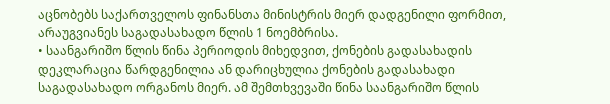აცნობებს საქართველოს ფინანსთა მინისტრის მიერ დადგენილი ფორმით, არაუგვიანეს საგადასახადო წლის 1 ნოემბრისა.
• საანგარიშო წლის წინა პერიოდის მიხედვით, ქონების გადასახადის დეკლარაცია წარდგენილია ან დარიცხულია ქონების გადასახადი საგადასახადო ორგანოს მიერ. ამ შემთხვევაში წინა საანგარიშო წლის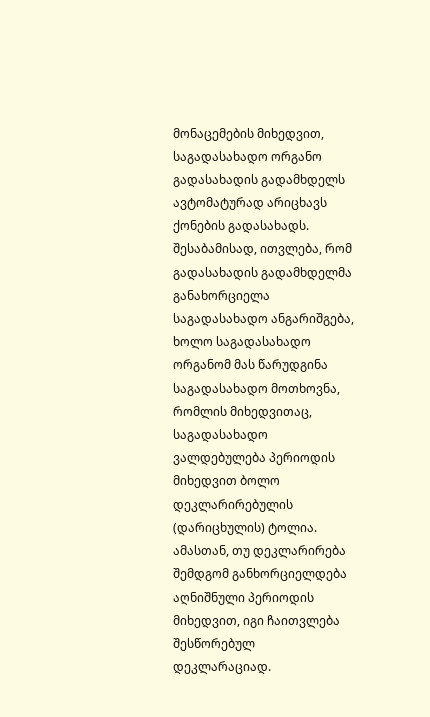მონაცემების მიხედვით, საგადასახადო ორგანო გადასახადის გადამხდელს ავტომატურად არიცხავს ქონების გადასახადს. შესაბამისად, ითვლება, რომ გადასახადის გადამხდელმა განახორციელა საგადასახადო ანგარიშგება, ხოლო საგადასახადო ორგანომ მას წარუდგინა საგადასახადო მოთხოვნა, რომლის მიხედვითაც, საგადასახადო ვალდებულება პერიოდის მიხედვით ბოლო დეკლარირებულის (დარიცხულის) ტოლია. ამასთან, თუ დეკლარირება შემდგომ განხორციელდება აღნიშნული პერიოდის მიხედვით, იგი ჩაითვლება შესწორებულ დეკლარაციად.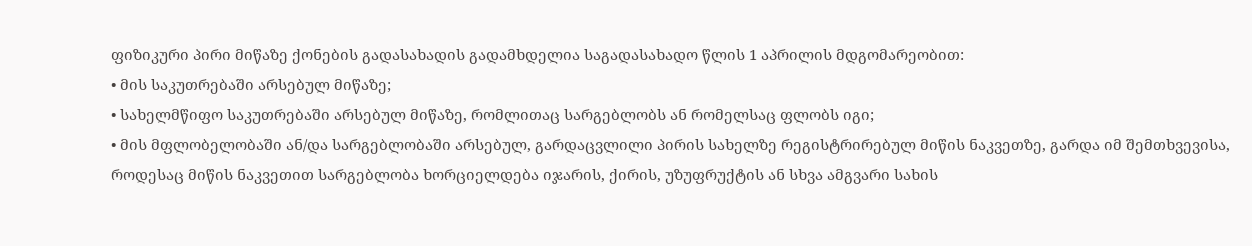ფიზიკური პირი მიწაზე ქონების გადასახადის გადამხდელია საგადასახადო წლის 1 აპრილის მდგომარეობით:
• მის საკუთრებაში არსებულ მიწაზე;
• სახელმწიფო საკუთრებაში არსებულ მიწაზე, რომლითაც სარგებლობს ან რომელსაც ფლობს იგი;
• მის მფლობელობაში ან/და სარგებლობაში არსებულ, გარდაცვლილი პირის სახელზე რეგისტრირებულ მიწის ნაკვეთზე, გარდა იმ შემთხვევისა, როდესაც მიწის ნაკვეთით სარგებლობა ხორციელდება იჯარის, ქირის, უზუფრუქტის ან სხვა ამგვარი სახის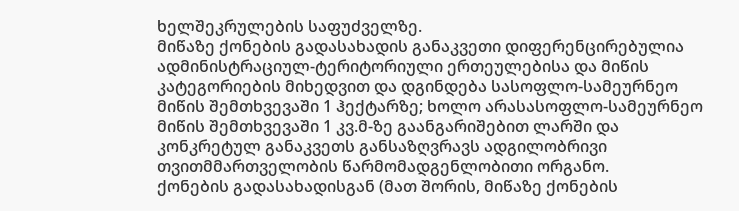ხელშეკრულების საფუძველზე.
მიწაზე ქონების გადასახადის განაკვეთი დიფერენცირებულია ადმინისტრაციულ-ტერიტორიული ერთეულებისა და მიწის კატეგორიების მიხედვით და დგინდება სასოფლო-სამეურნეო მიწის შემთხვევაში 1 ჰექტარზე; ხოლო არასასოფლო-სამეურნეო მიწის შემთხვევაში 1 კვ.მ-ზე გაანგარიშებით ლარში და კონკრეტულ განაკვეთს განსაზღვრავს ადგილობრივი თვითმმართველობის წარმომადგენლობითი ორგანო.
ქონების გადასახადისგან (მათ შორის, მიწაზე ქონების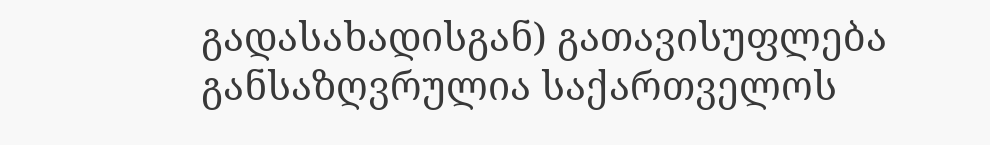გადასახადისგან) გათავისუფლება განსაზღვრულია საქართველოს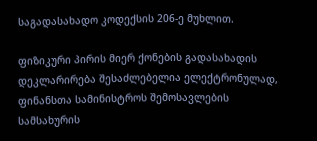საგადასახადო კოდექსის 206-ე მუხლით.

ფიზიკური პირის მიერ ქონების გადასახადის დეკლარირება შესაძლებელია ელექტრონულად, ფინანსთა სამინისტროს შემოსავლების სამსახურის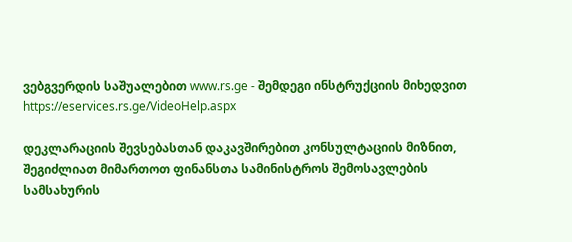ვებგვერდის საშუალებით www.rs.ge - შემდეგი ინსტრუქციის მიხედვით https://eservices.rs.ge/VideoHelp.aspx

დეკლარაციის შევსებასთან დაკავშირებით კონსულტაციის მიზნით, შეგიძლიათ მიმართოთ ფინანსთა სამინისტროს შემოსავლების სამსახურის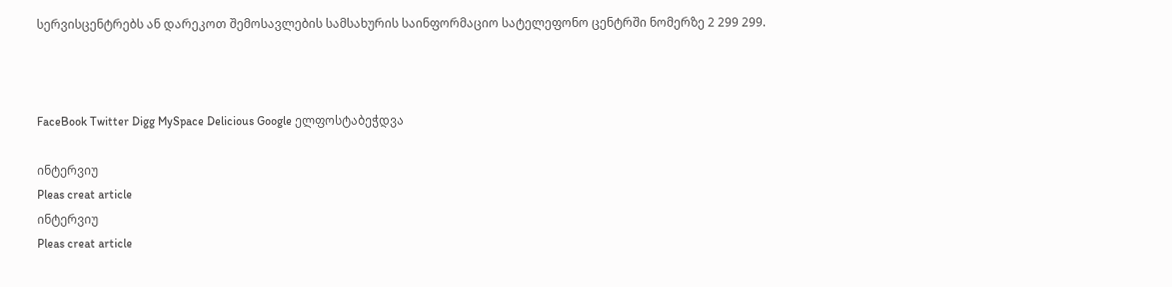სერვისცენტრებს ან დარეკოთ შემოსავლების სამსახურის საინფორმაციო სატელეფონო ცენტრში ნომერზე 2 299 299.



FaceBook Twitter Digg MySpace Delicious Google ელფოსტაბეჭდვა

ინტერვიუ
Pleas creat article
ინტერვიუ
Pleas creat article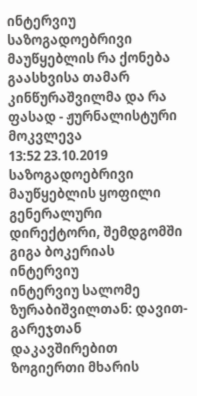ინტერვიუ
საზოგადოებრივი მაუწყებლის რა ქონება გაასხვისა თამარ კინწურაშვილმა და რა ფასად - ჟურნალისტური მოკვლევა
13:52 23.10.2019
საზოგადოებრივი მაუწყებლის ყოფილი გენერალური დირექტორი, შემდგომში გიგა ბოკერიას
ინტერვიუ
ინტერვიუ სალომე ზურაბიშვილთან: დავით-გარეჯთან დაკავშირებით ზოგიერთი მხარის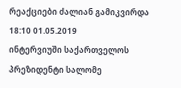რეაქციები ძალიან გამიკვირდა
18:10 01.05.2019
ინტერვიუში საქართველოს პრეზიდენტი სალომე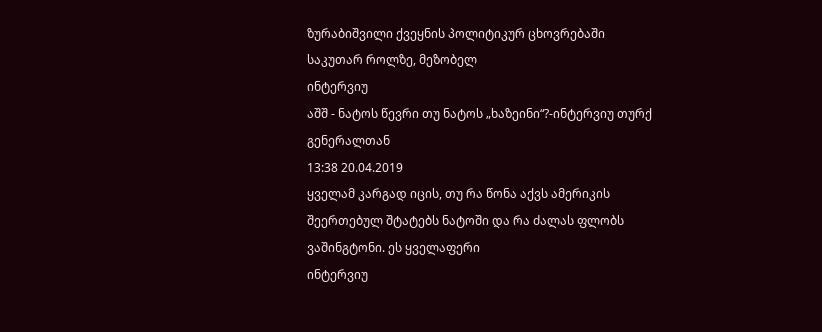ზურაბიშვილი ქვეყნის პოლიტიკურ ცხოვრებაში საკუთარ როლზე, მეზობელ
ინტერვიუ
აშშ - ნატოს წევრი თუ ნატოს „ხაზეინი“?-ინტერვიუ თურქ გენერალთან
13:38 20.04.2019
ყველამ კარგად იცის, თუ რა წონა აქვს ამერიკის შეერთებულ შტატებს ნატოში და რა ძალას ფლობს ვაშინგტონი. ეს ყველაფერი
ინტერვიუ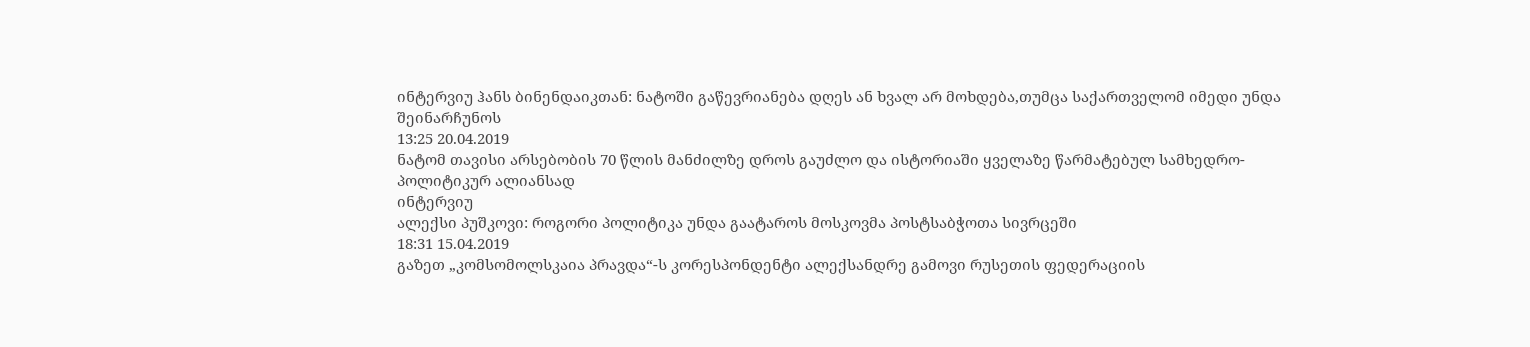ინტერვიუ ჰანს ბინენდაიკთან: ნატოში გაწევრიანება დღეს ან ხვალ არ მოხდება,თუმცა საქართველომ იმედი უნდა შეინარჩუნოს
13:25 20.04.2019
ნატომ თავისი არსებობის 70 წლის მანძილზე დროს გაუძლო და ისტორიაში ყველაზე წარმატებულ სამხედრო-პოლიტიკურ ალიანსად
ინტერვიუ
ალექსი პუშკოვი: როგორი პოლიტიკა უნდა გაატაროს მოსკოვმა პოსტსაბჭოთა სივრცეში
18:31 15.04.2019
გაზეთ „კომსომოლსკაია პრავდა“-ს კორესპონდენტი ალექსანდრე გამოვი რუსეთის ფედერაციის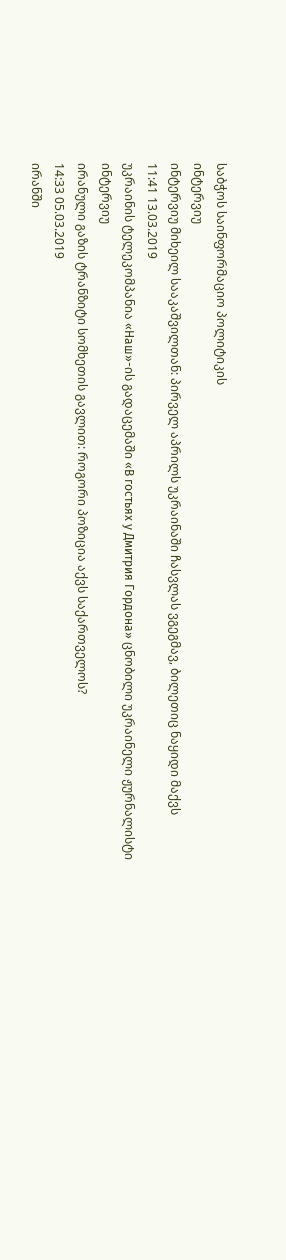საბჭოს საინფორმაციო პოლიტიკის
ინტერვიუ
ინტერვიუ მიხეილ სააკაშვილთან: პირველ აპრილს უკრაინაში ჩასვლას ვგეგმავ, ბილეთიც ნაყიდი მაქვს
11:41 13.03.2019
უკრაინის ტელეკომპანია «Наш»-ის გადაცემაში «В гостьях у Дмитрия Гордона» ცნობილი უკრაინელი ჟურნალისტი
ინტერვიუ
ირანული გაზის ტრანზიტი სომხეთის გავლით: როგორი პოზიცია აქვს საქართველოს?
14:33 05.03.2019
ირანში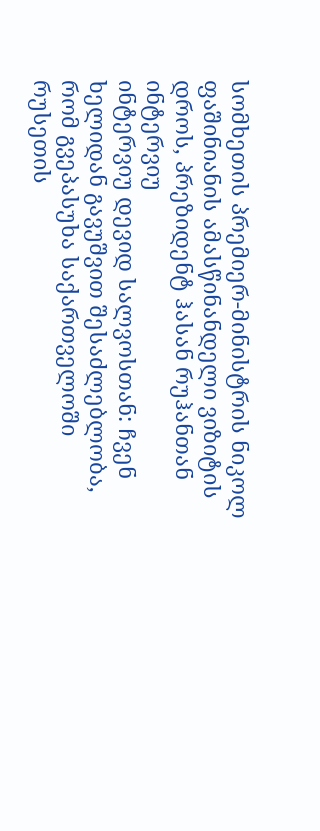სომხეთის პრემიერ-მინისტრის ნიკოლ ფაშინიანის ამასწინანდელი ვიზიტის დროს, პრეზიდენტ ჰასან რუჰანთან
ინტერვიუ
ინტერვიუ დევიდ სალვოსთან: ჩვენ ხელიდან გავუშვით შესაძლებლობა, რომ გვეპასუხა საქართველოში რუსეთის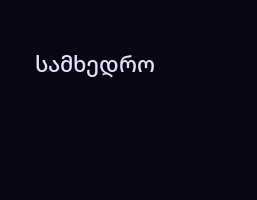სამხედრო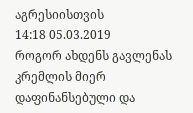აგრესიისთვის
14:18 05.03.2019
როგორ ახდენს გავლენას კრემლის მიერ დაფინანსებული და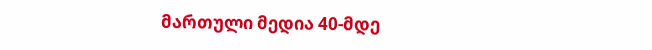მართული მედია 40-მდე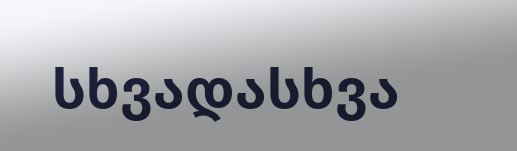სხვადასხვა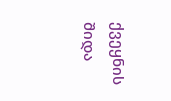ქვეყნის შიდა